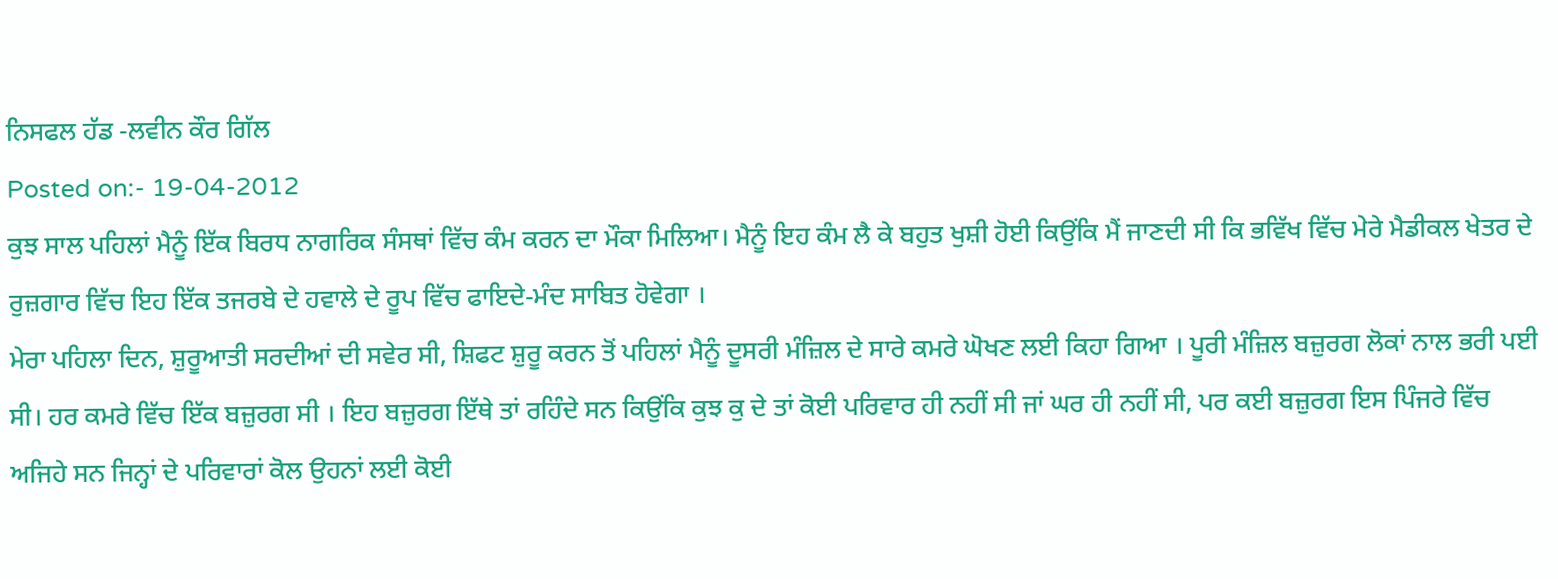ਨਿਸਫਲ ਹੱਡ -ਲਵੀਨ ਕੌਰ ਗਿੱਲ
Posted on:- 19-04-2012
ਕੁਝ ਸਾਲ ਪਹਿਲਾਂ ਮੈਨੂੰ ਇੱਕ ਬਿਰਧ ਨਾਗਰਿਕ ਸੰਸਥਾਂ ਵਿੱਚ ਕੰਮ ਕਰਨ ਦਾ ਮੌਕਾ ਮਿਲਿਆ। ਮੈਨੂੰ ਇਹ ਕੰਮ ਲੈ ਕੇ ਬਹੁਤ ਖੁਸ਼ੀ ਹੋਈ ਕਿਉਂਕਿ ਮੈਂ ਜਾਣਦੀ ਸੀ ਕਿ ਭਵਿੱਖ ਵਿੱਚ ਮੇਰੇ ਮੈਡੀਕਲ ਖੇਤਰ ਦੇ ਰੁਜ਼ਗਾਰ ਵਿੱਚ ਇਹ ਇੱਕ ਤਜਰਬੇ ਦੇ ਹਵਾਲੇ ਦੇ ਰੂਪ ਵਿੱਚ ਫਾਇਦੇ-ਮੰਦ ਸਾਬਿਤ ਹੋਵੇਗਾ ।
ਮੇਰਾ ਪਹਿਲਾ ਦਿਨ, ਸ਼ੁਰੂਆਤੀ ਸਰਦੀਆਂ ਦੀ ਸਵੇਰ ਸੀ, ਸ਼ਿਫਟ ਸ਼ੁਰੂ ਕਰਨ ਤੋਂ ਪਹਿਲਾਂ ਮੈਨੂੰ ਦੂਸਰੀ ਮੰਜ਼ਿਲ ਦੇ ਸਾਰੇ ਕਮਰੇ ਘੋਖਣ ਲਈ ਕਿਹਾ ਗਿਆ । ਪੂਰੀ ਮੰਜ਼ਿਲ ਬਜ਼ੁਰਗ ਲੋਕਾਂ ਨਾਲ ਭਰੀ ਪਈ ਸੀ। ਹਰ ਕਮਰੇ ਵਿੱਚ ਇੱਕ ਬਜ਼ੁਰਗ ਸੀ । ਇਹ ਬਜ਼ੁਰਗ ਇੱਥੇ ਤਾਂ ਰਹਿੰਦੇ ਸਨ ਕਿਉਂਕਿ ਕੁਝ ਕੁ ਦੇ ਤਾਂ ਕੋਈ ਪਰਿਵਾਰ ਹੀ ਨਹੀਂ ਸੀ ਜਾਂ ਘਰ ਹੀ ਨਹੀਂ ਸੀ, ਪਰ ਕਈ ਬਜ਼ੁਰਗ ਇਸ ਪਿੰਜਰੇ ਵਿੱਚ ਅਜਿਹੇ ਸਨ ਜਿਨ੍ਹਾਂ ਦੇ ਪਰਿਵਾਰਾਂ ਕੋਲ ਉਹਨਾਂ ਲਈ ਕੋਈ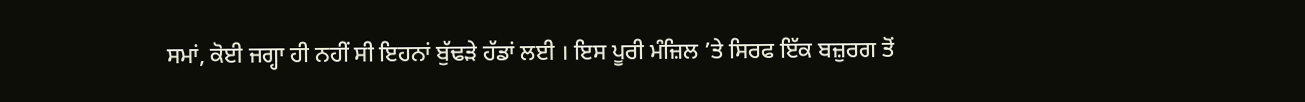ਸਮਾਂ, ਕੋਈ ਜਗ੍ਹਾ ਹੀ ਨਹੀਂ ਸੀ ਇਹਨਾਂ ਬੁੱਢੜੇ ਹੱਡਾਂ ਲਈ । ਇਸ ਪੂਰੀ ਮੰਜ਼ਿਲ ’ਤੇ ਸਿਰਫ ਇੱਕ ਬਜ਼ੁਰਗ ਤੋਂ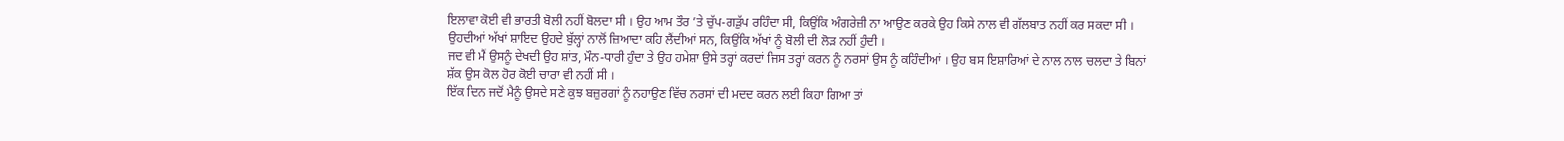ਇਲਾਵਾ ਕੋਈ ਵੀ ਭਾਰਤੀ ਬੋਲੀ ਨਹੀਂ ਬੋਲਦਾ ਸੀ । ਉਹ ਆਮ ਤੌਰ ’ਤੇ ਚੁੱਪ-ਗੜੁੱਪ ਰਹਿੰਦਾ ਸੀ, ਕਿਉਂਕਿ ਅੰਗਰੇਜ਼ੀ ਨਾ ਆਉਣ ਕਰਕੇ ਉਹ ਕਿਸੇ ਨਾਲ ਵੀ ਗੱਲਬਾਤ ਨਹੀਂ ਕਰ ਸਕਦਾ ਸੀ । ਉਹਦੀਆਂ ਅੱਖਾਂ ਸ਼ਾਇਦ ਉਹਦੇ ਬੁੱਲ੍ਹਾਂ ਨਾਲੋਂ ਜ਼ਿਆਦਾ ਕਹਿ ਲੈਂਦੀਆਂ ਸਨ, ਕਿਉਂਕਿ ਅੱਖਾਂ ਨੂੰ ਬੋਲੀ ਦੀ ਲੋੜ ਨਹੀਂ ਹੁੰਦੀ ।
ਜਦ ਵੀ ਮੈਂ ਉਸਨੂੰ ਦੇਖਦੀ ਉਹ ਸ਼ਾਂਤ, ਮੌਨ-ਧਾਰੀ ਹੁੰਦਾ ਤੇ ਉਹ ਹਮੇਸ਼ਾ ਉਸੇ ਤਰ੍ਹਾਂ ਕਰਦਾਂ ਜਿਸ ਤਰ੍ਹਾਂ ਕਰਨ ਨੂੰ ਨਰਸਾਂ ਉਸ ਨੂੰ ਕਹਿੰਦੀਆਂ । ਉਹ ਬਸ ਇਸ਼ਾਰਿਆਂ ਦੇ ਨਾਲ ਨਾਲ ਚਲਦਾ ਤੇ ਬਿਨਾਂ ਸ਼ੱਕ ਉਸ ਕੋਲ ਹੋਰ ਕੋਈ ਚਾਰਾ ਵੀ ਨਹੀਂ ਸੀ ।
ਇੱਕ ਦਿਨ ਜਦੋਂ ਮੈਨੂੰ ਉਸਦੇ ਸਣੇ ਕੁਝ ਬਜ਼ੁਰਗਾਂ ਨੂੰ ਨਹਾਉਣ ਵਿੱਚ ਨਰਸਾਂ ਦੀ ਮਦਦ ਕਰਨ ਲਈ ਕਿਹਾ ਗਿਆ ਤਾਂ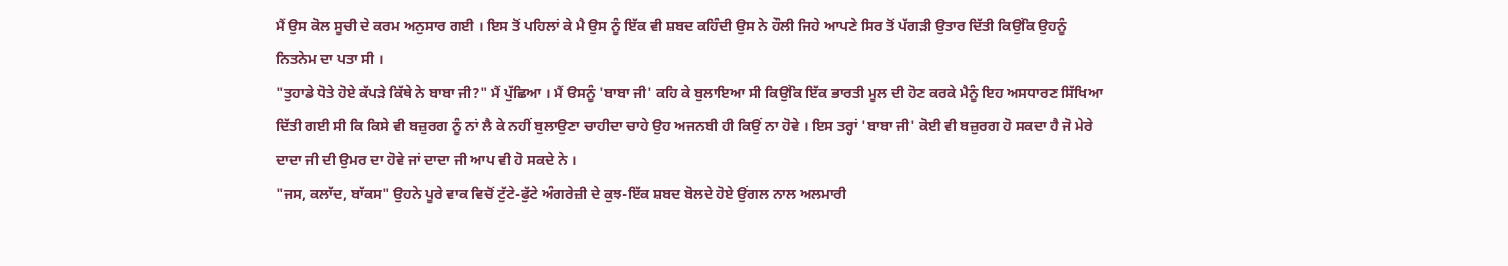ਮੈਂ ਉਸ ਕੋਲ ਸੂਚੀ ਦੇ ਕਰਮ ਅਨੁਸਾਰ ਗਈ । ਇਸ ਤੋਂ ਪਹਿਲਾਂ ਕੇ ਮੈ ਉਸ ਨੂੰ ਇੱਕ ਵੀ ਸ਼ਬਦ ਕਹਿੰਦੀ ਉਸ ਨੇ ਹੌਲੀ ਜਿਹੇ ਆਪਣੇ ਸਿਰ ਤੋਂ ਪੱਗੜੀ ਉਤਾਰ ਦਿੱਤੀ ਕਿਉਂਕਿ ਉਹਨੂੰ ਨਿਤਨੇਮ ਦਾ ਪਤਾ ਸੀ ।
"ਤੁਹਾਡੇ ਧੋਤੇ ਹੋਏ ਕੱਪੜੇ ਕਿੱਥੇ ਨੇ ਬਾਬਾ ਜੀ?" ਮੈਂ ਪੁੱਛਿਆ । ਮੈਂ ੳਸਨੂੰ 'ਬਾਬਾ ਜੀ' ਕਹਿ ਕੇ ਬੁਲਾਇਆ ਸੀ ਕਿਉਂਕਿ ਇੱਕ ਭਾਰਤੀ ਮੂਲ ਦੀ ਹੋਣ ਕਰਕੇ ਮੈਨੂੰ ਇਹ ਅਸਧਾਰਣ ਸਿੱਖਿਆ ਦਿੱਤੀ ਗਈ ਸੀ ਕਿ ਕਿਸੇ ਵੀ ਬਜ਼ੁਰਗ ਨੂੰ ਨਾਂ ਲੈ ਕੇ ਨਹੀਂ ਬੁਲਾਉਣਾ ਚਾਹੀਦਾ ਚਾਹੇ ਉਹ ਅਜਨਬੀ ਹੀ ਕਿਉਂ ਨਾ ਹੋਵੇ । ਇਸ ਤਰ੍ਹਾਂ 'ਬਾਬਾ ਜੀ' ਕੋਈ ਵੀ ਬਜ਼ੁਰਗ ਹੋ ਸਕਦਾ ਹੈ ਜੋ ਮੇਰੇ ਦਾਦਾ ਜੀ ਦੀ ਉਮਰ ਦਾ ਹੋਵੇ ਜਾਂ ਦਾਦਾ ਜੀ ਆਪ ਵੀ ਹੋ ਸਕਦੇ ਨੇ ।
"ਜਸ, ਕਲਾੱਦ, ਬਾੱਕਸ" ਉਹਨੇ ਪੂਰੇ ਵਾਕ ਵਿਚੋਂ ਟੁੱਟੇ-ਫੁੱਟੇ ਅੰਗਰੇਜ਼ੀ ਦੇ ਕੁਝ-ਇੱਕ ਸ਼ਬਦ ਬੋਲਦੇ ਹੋਏ ਉਂਗਲ ਨਾਲ ਅਲਮਾਰੀ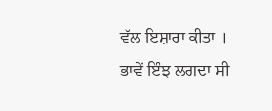ਵੱਲ ਇਸ਼ਾਰਾ ਕੀਤਾ । ਭਾਵੇਂ ਇੰਝ ਲਗਦਾ ਸੀ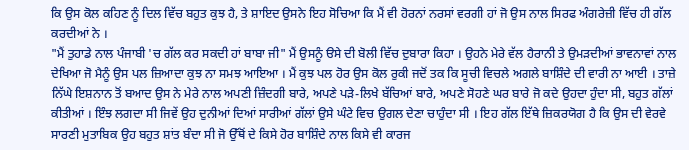ਕਿ ਉਸ ਕੋਲ ਕਹਿਣ ਨੂੰ ਦਿਲ ਵਿੱਚ ਬਹੁਤ ਕੁਝ ਹੈ, ਤੇ ਸ਼ਾਇਦ ਉਸਨੇ ਇਹ ਸੋਚਿਆ ਕਿ ਮੈਂ ਵੀ ਹੋਰਨਾਂ ਨਰਸਾਂ ਵਰਗੀ ਹਾਂ ਜੋ ਉਸ ਨਾਲ ਸਿਰਫ ਅੰਗਰੇਜ਼ੀ ਵਿੱਚ ਹੀ ਗੱਲ ਕਰਦੀਆਂ ਨੇ ।
"ਮੈਂ ਤੁਹਾਡੇ ਨਾਲ ਪੰਜਾਬੀ 'ਚ ਗੱਲ ਕਰ ਸਕਦੀ ਹਾਂ ਬਾਬਾ ਜੀ" ਮੈਂ ਉਸਨੂੰ ੳਸੇ ਦੀ ਬੋਲੀ ਵਿੱਚ ਦੁਬਾਰਾ ਕਿਹਾ । ਉਹਨੇ ਮੇਰੇ ਵੱਲ ਹੈਰਾਨੀ ਤੇ ਉਮੜਦੀਆਂ ਭਾਵਨਾਵਾਂ ਨਾਲ ਦੇਖਿਆ ਜੋ ਮੈਨੂੰ ਉਸ ਪਲ ਜ਼ਿਆਦਾ ਕੁਝ ਨਾ ਸਮਝ ਆਇਆ । ਮੈਂ ਕੁਝ ਪਲ ਹੋਰ ਉਸ ਕੋਲ ਰੁਕੀ ਜਦੋਂ ਤਕ ਕਿ ਸੂਚੀ ਵਿਚਲੇ ਅਗਲੇ ਬਾਸ਼ਿੰਦੇ ਦੀ ਵਾਰੀ ਨਾ ਆਈ । ਤਾਜ਼ੇ ਨਿੱਘੇ ਇਸ਼ਨਾਨ ਤੋਂ ਬਆਦ ਉਸ ਨੇ ਮੇਰੇ ਨਾਲ ਅਪਣੀ ਜ਼ਿੰਦਗੀ ਬਾਰੇ, ਅਪਣੇ ਪੜੇ-ਲਿਖੇ ਬੱਚਿਆਂ ਬਾਰੇ, ਅਪਣੇ ਸੋਹਣੇ ਘਰ ਬਾਰੇ ਜੋ ਕਦੇ ਉਹਦਾ ਹੁੰਦਾ ਸੀ, ਬਹੁਤ ਗੱਲਾਂ ਕੀਤੀਆਂ । ਇੰਝ ਲਗਦਾ ਸੀ ਜਿਵੇਂ ਉਹ ਦੁਨੀਆਂ ਦਿਆਂ ਸਾਰੀਆਂ ਗੱਲਾਂ ਉਸੇ ਘੰਟੇ ਵਿਚ ਉਗਲ ਦੇਣਾ ਚਾਹੁੰਦਾ ਸੀ । ਇਹ ਗੱਲ ਇੱਥੇ ਜ਼ਿਕਰਯੋਗ ਹੈ ਕਿ ਉਸ ਦੀ ਵੇਰਵੇ ਸਾਰਣੀ ਮੁਤਾਬਿਕ ਉਹ ਬਹੁਤ ਸ਼ਾਂਤ ਬੰਦਾ ਸੀ ਜੋ ਉੱਥੋਂ ਦੇ ਕਿਸੇ ਹੋਰ ਬਾਸ਼ਿੰਦੇ ਨਾਲ ਕਿਸੇ ਵੀ ਕਾਰਜ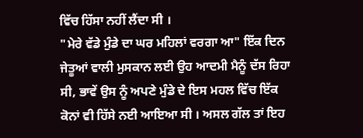ਵਿੱਚ ਹਿੱਸਾ ਨਹੀਂ ਲੈਂਦਾ ਸੀ ।
"ਮੇਰੇ ਵੱਡੇ ਮੁੰਡੇ ਦਾ ਘਰ ਮਹਿਲਾਂ ਵਰਗਾ ਆ" ਇੱਕ ਦਿਨ ਜੇਤੂਆਂ ਵਾਲੀ ਮੁਸਕਾਨ ਲਈ ਉਹ ਆਦਮੀ ਮੈਨੂੰ ਦੱਸ ਰਿਹਾ ਸੀ, ਭਾਵੇਂ ਉਸ ਨੂੰ ਅਪਣੇ ਮੁੰਡੇ ਦੇ ਇਸ ਮਹਲ ਵਿੱਚ ਇੱਕ ਕੋਨਾਂ ਵੀ ਹਿੱਸੇ ਨਈ ਆਇਆ ਸੀ । ਅਸਲ ਗੱਲ ਤਾਂ ਇਹ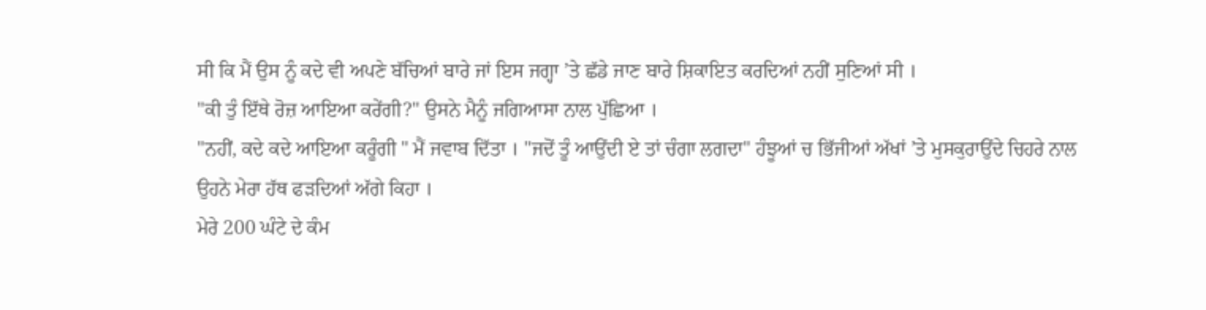ਸੀ ਕਿ ਮੈਂ ਉਸ ਨੂੰ ਕਦੇ ਵੀ ਅਪਣੇ ਬੱਚਿਆਂ ਬਾਰੇ ਜਾਂ ਇਸ ਜਗ੍ਹਾ ’ਤੇ ਛੱਡੇ ਜਾਣ ਬਾਰੇ ਸ਼ਿਕਾਇਤ ਕਰਦਿਆਂ ਨਹੀਂ ਸੁਣਿਆਂ ਸੀ ।
"ਕੀ ਤੁੰ ਇੱਥੇ ਰੋਜ਼ ਆਇਆ ਕਰੇਂਗੀ?" ਉਸਨੇ ਮੈਨੂੰ ਜਗਿਆਸਾ ਨਾਲ ਪੁੱਛਿਆ ।
"ਨਹੀਂ, ਕਦੇ ਕਦੇ ਆਇਆ ਕਰੂੰਗੀ " ਮੈਂ ਜਵਾਬ ਦਿੱਤਾ । "ਜਦੋਂ ਤੂੰ ਆਉਂਦੀ ਏ ਤਾਂ ਚੰਗਾ ਲਗਦਾ" ਹੰਝੂਆਂ ਚ ਭਿੱਜੀਆਂ ਅੱਖਾਂ ’ਤੇ ਮੁਸਕੁਰਾਉਂਦੇ ਚਿਹਰੇ ਨਾਲ ਉਹਨੇ ਮੇਰਾ ਹੱਥ ਫੜਦਿਆਂ ਅੱਗੇ ਕਿਹਾ ।
ਮੇਰੇ 200 ਘੰਟੇ ਦੇ ਕੰਮ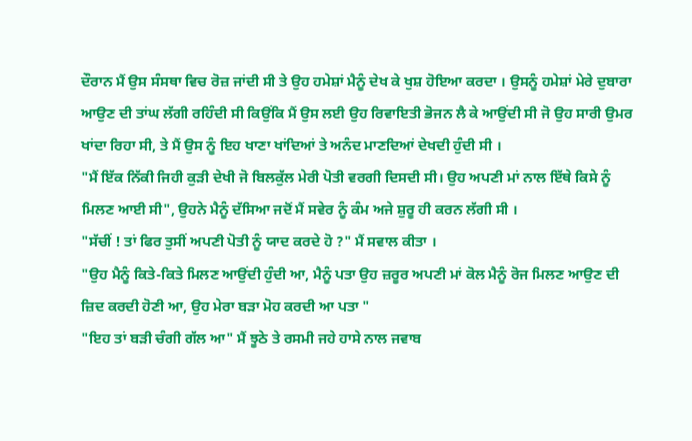ਦੌਰਾਨ ਮੈਂ ਉਸ ਸੰਸਥਾ ਵਿਚ ਰੋਜ਼ ਜਾਂਦੀ ਸੀ ਤੇ ਉਹ ਹਮੇਸ਼ਾਂ ਮੈਨੂੰ ਦੇਖ ਕੇ ਖੁਸ਼ ਹੋਇਆ ਕਰਦਾ । ਉਸਨੂੰ ਹਮੇਸ਼ਾਂ ਮੇਰੇ ਦੁਬਾਰਾ ਆਉਣ ਦੀ ਤਾਂਘ ਲੱਗੀ ਰਹਿੰਦੀ ਸੀ ਕਿਉਂਕਿ ਮੈਂ ਉਸ ਲਈ ਉਹ ਰਿਵਾਇਤੀ ਭੋਜਨ ਲੈ ਕੇ ਆਉਂਦੀ ਸੀ ਜੋ ਉਹ ਸਾਰੀ ਉਮਰ ਖਾਂਦਾ ਰਿਹਾ ਸੀ, ਤੇ ਮੈਂ ਉਸ ਨੂੰ ਇਹ ਖਾਣਾ ਖਾਂਦਿਆਂ ਤੇ ਅਨੰਦ ਮਾਣਦਿਆਂ ਦੇਖਦੀ ਹੁੰਦੀ ਸੀ ।
"ਮੈਂ ਇੱਕ ਨਿੱਕੀ ਜਿਹੀ ਕੁੜੀ ਦੇਖੀ ਜੋ ਬਿਲਕੁੱਲ ਮੇਰੀ ਪੋਤੀ ਵਰਗੀ ਦਿਸਦੀ ਸੀ। ਉਹ ਅਪਣੀ ਮਾਂ ਨਾਲ ਇੱਥੇ ਕਿਸੇ ਨੂੰ ਮਿਲਣ ਆਈ ਸੀ", ਉਹਨੇ ਮੈਨੂੰ ਦੱਸਿਆ ਜਦੋਂ ਮੈਂ ਸਵੇਰ ਨੂੰ ਕੰਮ ਅਜੇ ਸ਼ੁਰੂ ਹੀ ਕਰਨ ਲੱਗੀ ਸੀ ।
"ਸੱਚੀਂ ! ਤਾਂ ਫਿਰ ਤੁਸੀਂ ਅਪਣੀ ਪੋਤੀ ਨੂੰ ਯਾਦ ਕਰਦੇ ਹੋ ?" ਮੈਂ ਸਵਾਲ ਕੀਤਾ ।
"ਉਹ ਮੈਨੂੰ ਕਿਤੇ-ਕਿਤੇ ਮਿਲਣ ਆਉਂਦੀ ਹੁੰਦੀ ਆ, ਮੈਨੂੰ ਪਤਾ ਉਹ ਜ਼ਰੂਰ ਅਪਣੀ ਮਾਂ ਕੋਲ ਮੈਨੂੰ ਰੋਜ ਮਿਲਣ ਆਉਣ ਦੀ ਜ਼ਿਦ ਕਰਦੀ ਹੋਣੀ ਆ, ਉਹ ਮੇਰਾ ਬੜਾ ਮੋਹ ਕਰਦੀ ਆ ਪਤਾ "
"ਇਹ ਤਾਂ ਬੜੀ ਚੰਗੀ ਗੱਲ ਆ" ਮੈਂ ਝੂਠੇ ਤੇ ਰਸਮੀ ਜਹੇ ਹਾਸੇ ਨਾਲ ਜਵਾਬ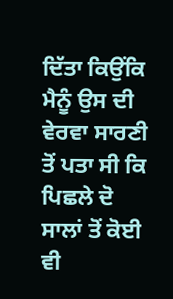ਦਿੱਤਾ ਕਿਉਂਕਿ ਮੈਨੂੰ ਉਸ ਦੀ ਵੇਰਵਾ ਸਾਰਣੀ ਤੋਂ ਪਤਾ ਸੀ ਕਿ ਪਿਛਲੇ ਦੋ ਸਾਲਾਂ ਤੋਂ ਕੋਈ ਵੀ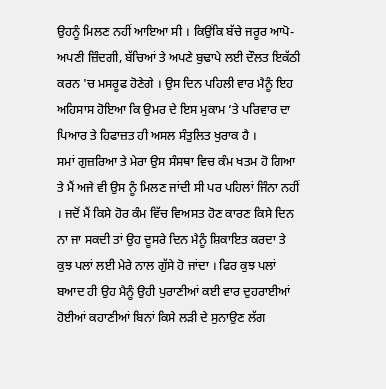ਉਹਨੂੰ ਮਿਲਣ ਨਹੀਂ ਆਇਆ ਸੀ । ਕਿਉਂਕਿ ਬੱਚੇ ਜਰੂਰ ਆਪੋ- ਅਪਣੀ ਜ਼ਿੰਦਗੀ, ਬੱਚਿਆਂ ਤੇ ਅਪਣੇ ਬੁਢਾਪੇ ਲਈ ਦੌਲਤ ਇਕੱਠੀ ਕਰਨ 'ਚ ਮਸਰੂਫ ਹੋਣੇਗੇ । ਉਸ ਦਿਨ ਪਹਿਲੀ ਵਾਰ ਮੈਨੂੰ ਇਹ ਅਹਿਸਾਸ ਹੋਇਆ ਕਿ ਉਮਰ ਦੇ ਇਸ ਮੁਕਾਮ ’ਤੇ ਪਰਿਵਾਰ ਦਾ ਪਿਆਰ ਤੇ ਹਿਫਾਜ਼ਤ ਹੀ ਅਸਲ ਸੰਤੁਲਿਤ ਖੁਰਾਕ ਹੈ ।
ਸਮਾਂ ਗੁਜ਼ਰਿਆ ਤੇ ਮੇਰਾ ਉਸ ਸੰਸਥਾ ਵਿਚ ਕੰਮ ਖਤਮ ਹੋ ਗਿਆ ਤੇ ਮੈਂ ਅਜੇ ਵੀ ਉਸ ਨੂੰ ਮਿਲਣ ਜਾਂਦੀ ਸੀ ਪਰ ਪਹਿਲਾਂ ਜਿੰਨਾ ਨਹੀਂ । ਜਦੋਂ ਮੈਂ ਕਿਸੇ ਹੋਰ ਕੰਮ ਵਿੱਚ ਵਿਅਸਤ ਹੋਣ ਕਾਰਣ ਕਿਸੇ ਦਿਨ ਨਾ ਜਾ ਸਕਦੀ ਤਾਂ ਉਹ ਦੂਸਰੇ ਦਿਨ ਮੈਨੂੰ ਸ਼ਿਕਾਇਤ ਕਰਦਾ ਤੇ ਕੁਝ ਪਲਾਂ ਲਈ ਮੇਰੇ ਨਾਲ ਗੁੱਸੇ ਹੋ ਜਾਂਦਾ । ਫਿਰ ਕੁਝ ਪਲਾਂ ਬਆਦ ਹੀ ਉਹ ਮੈਨੂੰ ਉਹੀ ਪੁਰਾਣੀਆਂ ਕਈ ਵਾਰ ਦੁਹਰਾਈਆਂ ਹੋਈਆਂ ਕਹਾਣੀਆਂ ਬਿਨਾਂ ਕਿਸੇ ਲੜੀ ਦੇ ਸੁਨਾਉਣ ਲੱਗ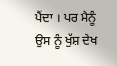ਪੈਂਦਾ । ਪਰ ਮੈਨੂੰ ਉਸ ਨੂੰ ਖੁੱਸ਼ ਦੇਖ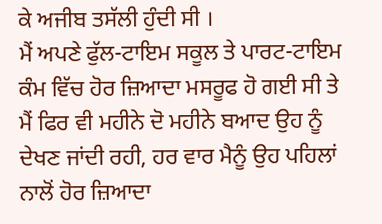ਕੇ ਅਜੀਬ ਤਸੱਲੀ ਹੁੰਦੀ ਸੀ ।
ਮੈਂ ਅਪਣੇ ਫੁੱਲ-ਟਾਇਮ ਸਕੂਲ ਤੇ ਪਾਰਟ-ਟਾਇਮ ਕੰਮ ਵਿੱਚ ਹੋਰ ਜ਼ਿਆਦਾ ਮਸਰੂਫ ਹੋ ਗਈ ਸੀ ਤੇ ਮੈਂ ਫਿਰ ਵੀ ਮਹੀਨੇ ਦੋ ਮਹੀਨੇ ਬਆਦ ਉਹ ਨੂੰ ਦੇਖਣ ਜਾਂਦੀ ਰਹੀ, ਹਰ ਵਾਰ ਮੈਨੂੰ ਉਹ ਪਹਿਲਾਂ ਨਾਲੋਂ ਹੋਰ ਜ਼ਿਆਦਾ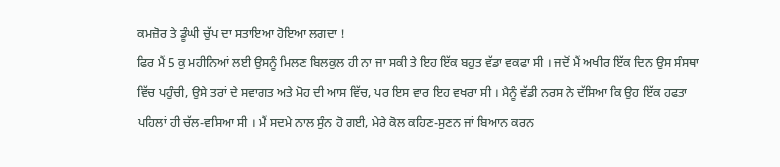ਕਮਜ਼ੋਰ ਤੇ ਡੂੰਘੀ ਚੁੱਪ ਦਾ ਸਤਾਇਆ ਹੋਇਆ ਲਗਦਾ !
ਫਿਰ ਮੈਂ 5 ਕੁ ਮਹੀਨਿਆਂ ਲਈ ਉਸਨੂੰ ਮਿਲਣ ਬਿਲਕੁਲ ਹੀ ਨਾ ਜਾ ਸਕੀ ਤੇ ਇਹ ਇੱਕ ਬਹੁਤ ਵੱਡਾ ਵਕਫਾ ਸੀ । ਜਦੋਂ ਮੈਂ ਅਖੀਰ ਇੱਕ ਦਿਨ ਉਸ ਸੰਸਥਾ ਵਿੱਚ ਪਹੁੰਚੀ, ਉਸੇ ਤਰਾਂ ਦੇ ਸਵਾਗਤ ਅਤੇ ਮੋਹ ਦੀ ਆਸ ਵਿੱਚ, ਪਰ ਇਸ ਵਾਰ ਇਹ ਵਖਰਾ ਸੀ । ਮੈਨੂੰ ਵੱਡੀ ਨਰਸ ਨੇ ਦੱਸਿਆ ਕਿ ਉਹ ਇੱਕ ਹਫਤਾ ਪਹਿਲਾਂ ਹੀ ਚੱਲ-ਵਸਿਆ ਸੀ । ਮੈਂ ਸਦਮੇ ਨਾਲ ਸੁੰਨ ਹੋ ਗਈ, ਮੇਰੇ ਕੋਲ ਕਹਿਣ-ਸੁਣਨ ਜਾਂ ਬਿਆਨ ਕਰਨ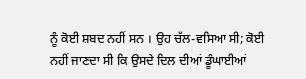ਨੂੰ ਕੋਈ ਸ਼ਬਦ ਨਹੀਂ ਸਨ । ਉਹ ਚੱਲ-ਵਸਿਆ ਸੀ; ਕੋਈ ਨਹੀਂ ਜਾਣਦਾ ਸੀ ਕਿ ਉਸਦੇ ਦਿਲ ਦੀਆਂ ਡੂੰਘਾਈਆਂ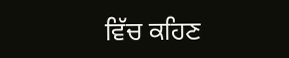ਵਿੱਚ ਕਹਿਣ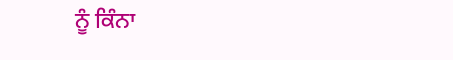ਨੂੰ ਕਿੰਨਾ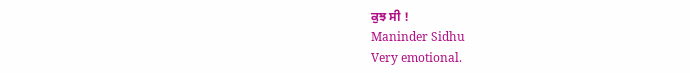ਕੁਝ ਸੀ !
Maninder Sidhu
Very emotional.